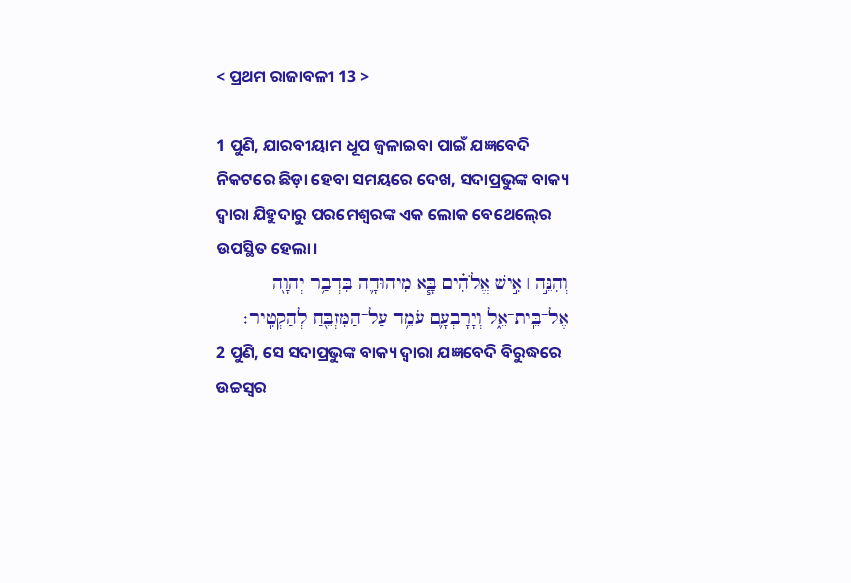< ପ୍ରଥମ ରାଜାବଳୀ 13 >

1 ପୁଣି, ଯାରବୀୟାମ ଧୂପ ଜ୍ୱଳାଇବା ପାଇଁ ଯଜ୍ଞବେଦି ନିକଟରେ ଛିଡ଼ା ହେବା ସମୟରେ ଦେଖ, ସଦାପ୍ରଭୁଙ୍କ ବାକ୍ୟ ଦ୍ୱାରା ଯିହୁଦାରୁ ପରମେଶ୍ୱରଙ୍କ ଏକ ଲୋକ ବେଥେଲ୍‍ରେ ଉପସ୍ଥିତ ହେଲା।
וְהִנֵּ֣ה ׀ אִ֣ישׁ אֱלֹהִ֗ים בָּ֧א מִיהוּדָ֛ה בִּדְבַ֥ר יְהוָ֖ה אֶל־בֵּֽית־אֵ֑ל וְיָרָבְעָ֛ם עֹמֵ֥ד עַל־הַמִּזְבֵּ֖חַ לְהַקְטִֽיר׃
2 ପୁଣି, ସେ ସଦାପ୍ରଭୁଙ୍କ ବାକ୍ୟ ଦ୍ୱାରା ଯଜ୍ଞବେଦି ବିରୁଦ୍ଧରେ ଉଚ୍ଚସ୍ୱର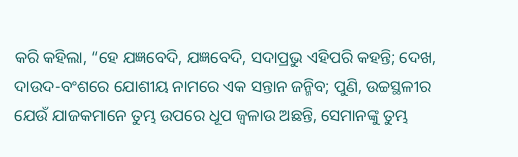କରି କହିଲା, “ହେ ଯଜ୍ଞବେଦି, ଯଜ୍ଞବେଦି, ସଦାପ୍ରଭୁ ଏହିପରି କହନ୍ତି; ଦେଖ, ଦାଉଦ-ବଂଶରେ ଯୋଶୀୟ ନାମରେ ଏକ ସନ୍ତାନ ଜନ୍ମିବ; ପୁଣି, ଉଚ୍ଚସ୍ଥଳୀର ଯେଉଁ ଯାଜକମାନେ ତୁମ୍ଭ ଉପରେ ଧୂପ ଜ୍ୱଳାଉ ଅଛନ୍ତି, ସେମାନଙ୍କୁ ତୁମ୍ଭ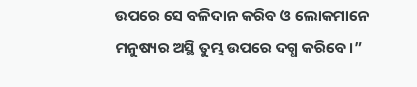ଉପରେ ସେ ବଳିଦାନ କରିବ ଓ ଲୋକମାନେ ମନୁଷ୍ୟର ଅସ୍ଥି ତୁମ୍ଭ ଉପରେ ଦଗ୍ଧ କରିବେ।”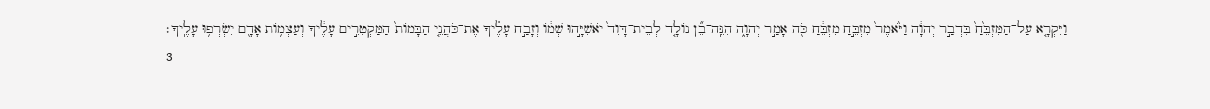וַיִּקְרָ֤א עַל־הַמִּזְבֵּ֙חַ֙ בִּדְבַ֣ר יְהוָ֔ה וַיֹּ֙אמֶר֙ מִזְבֵּ֣חַ מִזְבֵּ֔חַ כֹּ֖ה אָמַ֣ר יְהוָ֑ה הִנֵּֽה־בֵ֞ן נוֹלָ֤ד לְבֵית־דָּוִד֙ יֹאשִׁיָּ֣הוּ שְׁמ֔וֹ וְזָבַ֣ח עָלֶ֗יךָ אֶת־כֹּהֲנֵ֤י הַבָּמוֹת֙ הַמַּקְטִרִ֣ים עָלֶ֔יךָ וְעַצְמ֥וֹת אָדָ֖ם יִשְׂרְפ֥וּ עָלֶֽיךָ׃
3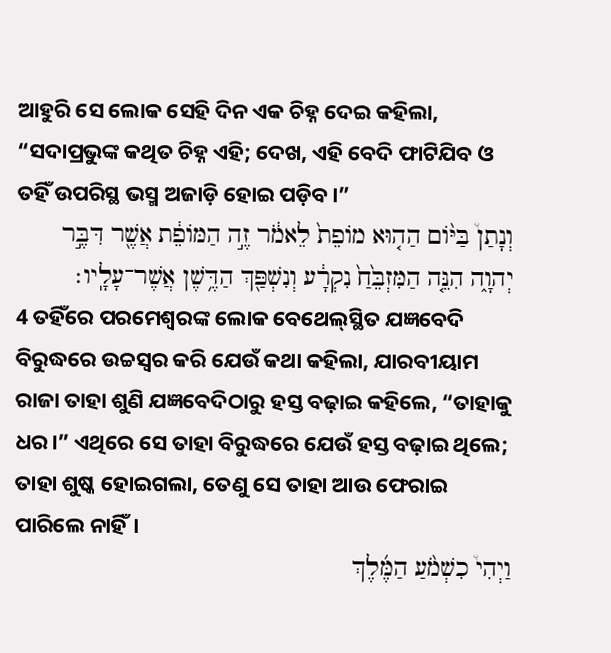ଆହୁରି ସେ ଲୋକ ସେହି ଦିନ ଏକ ଚିହ୍ନ ଦେଇ କହିଲା, “ସଦାପ୍ରଭୁଙ୍କ କଥିତ ଚିହ୍ନ ଏହି; ଦେଖ, ଏହି ବେଦି ଫାଟିଯିବ ଓ ତହିଁ ଉପରିସ୍ଥ ଭସ୍ମ ଅଜାଡ଼ି ହୋଇ ପଡ଼ିବ।”
וְנָתַן֩ בַּיּ֨וֹם הַה֤וּא מוֹפֵת֙ לֵאמֹ֔ר זֶ֣ה הַמּוֹפֵ֔ת אֲשֶׁ֖ר דִּבֶּ֣ר יְהוָ֑ה הִנֵּ֤ה הַמִּזְבֵּ֙חַ֙ נִקְרָ֔ע וְנִשְׁפַּ֖ךְ הַדֶּ֥שֶׁן אֲשֶׁר־עָלָֽיו׃
4 ତହିଁରେ ପରମେଶ୍ୱରଙ୍କ ଲୋକ ବେଥେଲ୍‍ସ୍ଥିତ ଯଜ୍ଞବେଦି ବିରୁଦ୍ଧରେ ଉଚ୍ଚସ୍ୱର କରି ଯେଉଁ କଥା କହିଲା, ଯାରବୀୟାମ ରାଜା ତାହା ଶୁଣି ଯଜ୍ଞବେଦିଠାରୁ ହସ୍ତ ବଢ଼ାଇ କହିଲେ, “ତାହାକୁ ଧର।” ଏଥିରେ ସେ ତାହା ବିରୁଦ୍ଧରେ ଯେଉଁ ହସ୍ତ ବଢ଼ାଇ ଥିଲେ; ତାହା ଶୁଷ୍କ ହୋଇଗଲା, ତେଣୁ ସେ ତାହା ଆଉ ଫେରାଇ ପାରିଲେ ନାହିଁ।
וַיְהִי֩ כִשְׁמֹ֨עַ הַמֶּ֜לֶךְ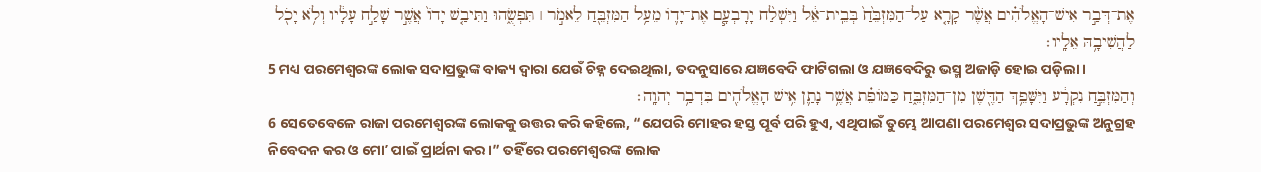אֶת־דְּבַ֣ר אִישׁ־הָאֱלֹהִ֗ים אֲשֶׁ֨ר קָרָ֤א עַל־הַמִּזְבֵּ֙חַ֙ בְּבֵֽית־אֵ֔ל וַיִּשְׁלַ֨ח יָרָבְעָ֧ם אֶת־יָד֛וֹ מֵעַ֥ל הַמִּזְבֵּ֖חַ לֵאמֹ֣ר ׀ תִּפְשֻׂ֑הוּ וַתִּיבַ֤שׁ יָדוֹ֙ אֲשֶׁ֣ר שָׁלַ֣ח עָלָ֔יו וְלֹ֥א יָכֹ֖ל לַהֲשִׁיבָ֥הּ אֵלָֽיו׃
5 ମଧ୍ୟ ପରମେଶ୍ୱରଙ୍କ ଲୋକ ସଦାପ୍ରଭୁଙ୍କ ବାକ୍ୟ ଦ୍ୱାରା ଯେଉଁ ଚିହ୍ନ ଦେଇଥିଲା, ତଦନୁସାରେ ଯଜ୍ଞବେଦି ଫାଟିଗଲା ଓ ଯଜ୍ଞବେଦିରୁ ଭସ୍ମ ଅଜାଡ଼ି ହୋଇ ପଡ଼ିଲା।
וְהַמִּזְבֵּ֣חַ נִקְרָ֔ע וַיִּשָּׁפֵ֥ךְ הַדֶּ֖שֶׁן מִן־הַמִּזְבֵּ֑חַ כַּמּוֹפֵ֗ת אֲשֶׁ֥ר נָתַ֛ן אִ֥ישׁ הָאֱלֹהִ֖ים בִּדְבַ֥ר יְהוָֽה׃
6 ସେତେବେଳେ ରାଜା ପରମେଶ୍ୱରଙ୍କ ଲୋକକୁ ଉତ୍ତର କରି କହିଲେ, “ଯେପରି ମୋହର ହସ୍ତ ପୂର୍ବ ପରି ହୁଏ, ଏଥିପାଇଁ ତୁମ୍ଭେ ଆପଣା ପରମେଶ୍ୱର ସଦାପ୍ରଭୁଙ୍କ ଅନୁଗ୍ରହ ନିବେଦନ କର ଓ ମୋʼ ପାଇଁ ପ୍ରାର୍ଥନା କର।” ତହିଁରେ ପରମେଶ୍ୱରଙ୍କ ଲୋକ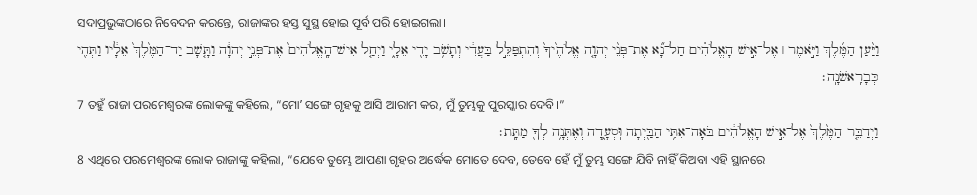ସଦାପ୍ରଭୁଙ୍କଠାରେ ନିବେଦନ କରନ୍ତେ, ରାଜାଙ୍କର ହସ୍ତ ସୁସ୍ଥ ହୋଇ ପୂର୍ବ ପରି ହୋଇଗଲା।
וַיַּ֨עַן הַמֶּ֜לֶךְ וַיֹּ֣אמֶר ׀ אֶל־אִ֣ישׁ הָאֱלֹהִ֗ים חַל־נָ֞א אֶת־פְּנֵ֨י יְהוָ֤ה אֱלֹהֶ֙יךָ֙ וְהִתְפַּלֵּ֣ל בַּעֲדִ֔י וְתָשֹׁ֥ב יָדִ֖י אֵלָ֑י וַיְחַ֤ל אִישׁ־הָֽאֱלֹהִים֙ אֶת־פְּנֵ֣י יְהוָ֔ה וַתָּ֤שָׁב יַד־הַמֶּ֙לֶךְ֙ אֵלָ֔יו וַתְּהִ֖י כְּבָרִֽאשֹׁנָֽה׃
7 ତହୁଁ ରାଜା ପରମେଶ୍ୱରଙ୍କ ଲୋକଙ୍କୁ କହିଲେ, “ମୋʼ ସଙ୍ଗେ ଗୃହକୁ ଆସି ଆରାମ କର, ମୁଁ ତୁମ୍ଭକୁ ପୁରସ୍କାର ଦେବି।”
וַיְדַבֵּ֤ר הַמֶּ֙לֶךְ֙ אֶל־אִ֣ישׁ הָאֱלֹהִ֔ים בֹּאָה־אִתִּ֥י הַבַּ֖יְתָה וּֽסְעָ֑דָה וְאֶתְּנָ֥ה לְךָ֖ מַתָּֽת׃
8 ଏଥିରେ ପରମେଶ୍ୱରଙ୍କ ଲୋକ ରାଜାଙ୍କୁ କହିଲା, “ଯେବେ ତୁମ୍ଭେ ଆପଣା ଗୃହର ଅର୍ଦ୍ଧେକ ମୋତେ ଦେବ, ତେବେ ହେଁ ମୁଁ ତୁମ୍ଭ ସଙ୍ଗେ ଯିବି ନାହିଁ କିଅବା ଏହି ସ୍ଥାନରେ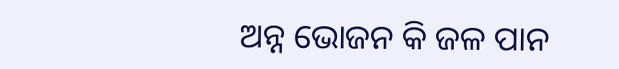ଅନ୍ନ ଭୋଜନ କି ଜଳ ପାନ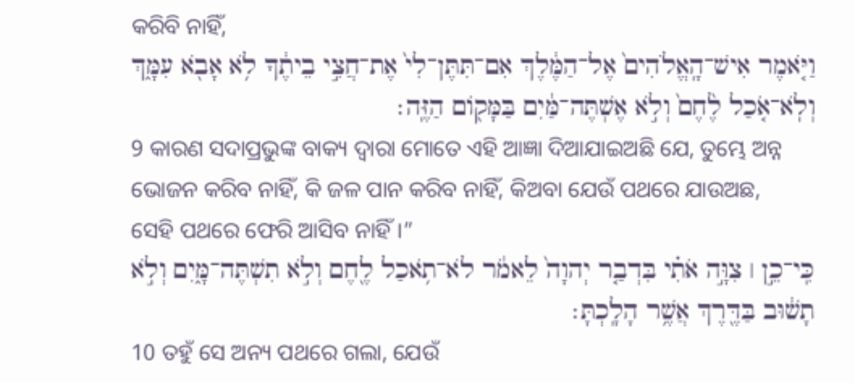କରିବି ନାହିଁ,
וַיֹּ֤אמֶר אִישׁ־הָֽאֱלֹהִים֙ אֶל־הַמֶּ֔לֶךְ אִם־תִּתֶּן־לִי֙ אֶת־חֲצִ֣י בֵיתֶ֔ךָ לֹ֥א אָבֹ֖א עִמָּ֑ךְ וְלֹֽא־אֹ֤כַל לֶ֙חֶם֙ וְלֹ֣א אֶשְׁתֶּה־מַּ֔יִם בַּמָּק֖וֹם הַזֶּֽה׃
9 କାରଣ ସଦାପ୍ରଭୁଙ୍କ ବାକ୍ୟ ଦ୍ୱାରା ମୋତେ ଏହି ଆଜ୍ଞା ଦିଆଯାଇଅଛି ଯେ, ତୁମ୍ଭେ ଅନ୍ନ ଭୋଜନ କରିବ ନାହିଁ, କି ଜଳ ପାନ କରିବ ନାହିଁ, କିଅବା ଯେଉଁ ପଥରେ ଯାଉଅଛ, ସେହି ପଥରେ ଫେରି ଆସିବ ନାହିଁ।”
כִּֽי־כֵ֣ן ׀ צִוָּ֣ה אֹתִ֗י בִּדְבַ֤ר יְהוָה֙ לֵאמֹ֔ר לֹא־תֹ֥אכַל לֶ֖חֶם וְלֹ֣א תִשְׁתֶּה־מָּ֑יִם וְלֹ֣א תָשׁ֔וּב בַּדֶּ֖רֶךְ אֲשֶׁ֥ר הָלָֽכְתָּ׃
10 ତହୁଁ ସେ ଅନ୍ୟ ପଥରେ ଗଲା, ଯେଉଁ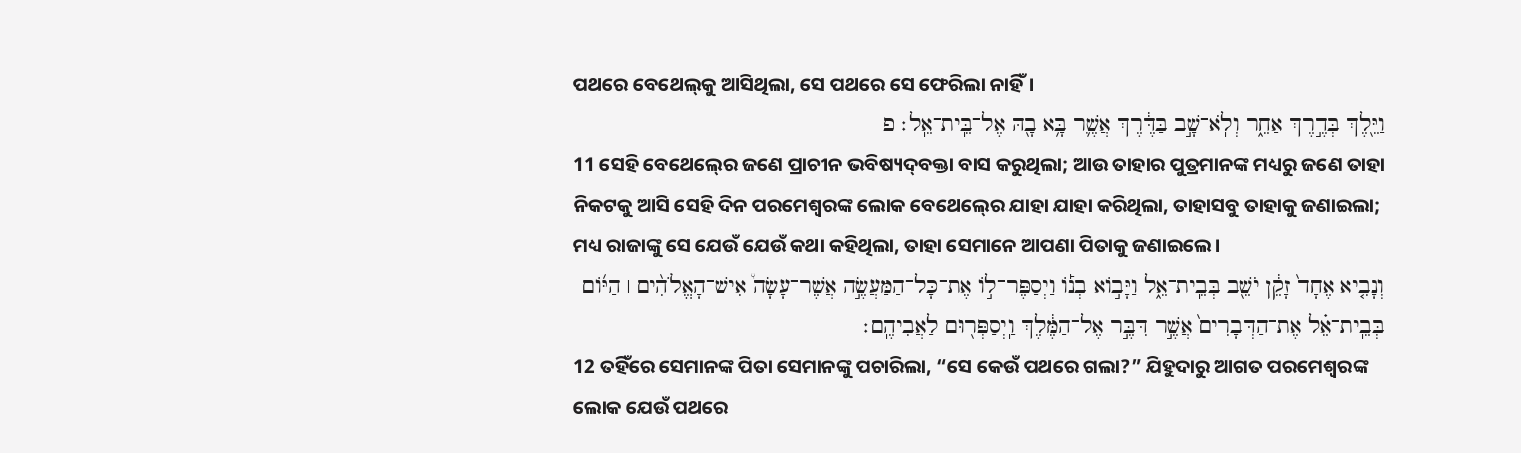ପଥରେ ବେଥେଲ୍‍କୁ ଆସିଥିଲା, ସେ ପଥରେ ସେ ଫେରିଲା ନାହିଁ।
וַיֵּ֖לֶךְ בְּדֶ֣רֶךְ אַחֵ֑ר וְלֹֽא־שָׁ֣ב בַּדֶּ֔רֶךְ אֲשֶׁ֛ר בָּ֥א בָ֖הּ אֶל־בֵּֽית־אֵֽל׃ פ
11 ସେହି ବେଥେଲ୍‍ରେ ଜଣେ ପ୍ରାଚୀନ ଭବିଷ୍ୟଦ୍‍ବକ୍ତା ବାସ କରୁଥିଲା; ଆଉ ତାହାର ପୁତ୍ରମାନଙ୍କ ମଧ୍ୟରୁ ଜଣେ ତାହା ନିକଟକୁ ଆସି ସେହି ଦିନ ପରମେଶ୍ୱରଙ୍କ ଲୋକ ବେଥେଲ୍‍ରେ ଯାହା ଯାହା କରିଥିଲା, ତାହାସବୁ ତାହାକୁ ଜଣାଇଲା; ମଧ୍ୟ ରାଜାଙ୍କୁ ସେ ଯେଉଁ ଯେଉଁ କଥା କହିଥିଲା, ତାହା ସେମାନେ ଆପଣା ପିତାକୁ ଜଣାଇଲେ।
וְנָבִ֤יא אֶחָד֙ זָקֵ֔ן יֹשֵׁ֖ב בְּבֵֽית־אֵ֑ל וַיָּב֣וֹא בְנ֡וֹ וַיְסַפֶּר־ל֣וֹ אֶת־כָּל־הַמַּעֲשֶׂ֣ה אֲשֶׁר־עָשָׂה֩ אִישׁ־הָאֱלֹהִ֨ים ׀ הַיּ֜וֹם בְּבֵֽית־אֵ֗ל אֶת־הַדְּבָרִים֙ אֲשֶׁ֣ר דִּבֶּ֣ר אֶל־הַמֶּ֔לֶךְ וַֽיְסַפְּר֖וּם לַאֲבִיהֶֽם׃
12 ତହିଁରେ ସେମାନଙ୍କ ପିତା ସେମାନଙ୍କୁ ପଚାରିଲା, “ସେ କେଉଁ ପଥରେ ଗଲା?” ଯିହୁଦାରୁ ଆଗତ ପରମେଶ୍ୱରଙ୍କ ଲୋକ ଯେଉଁ ପଥରେ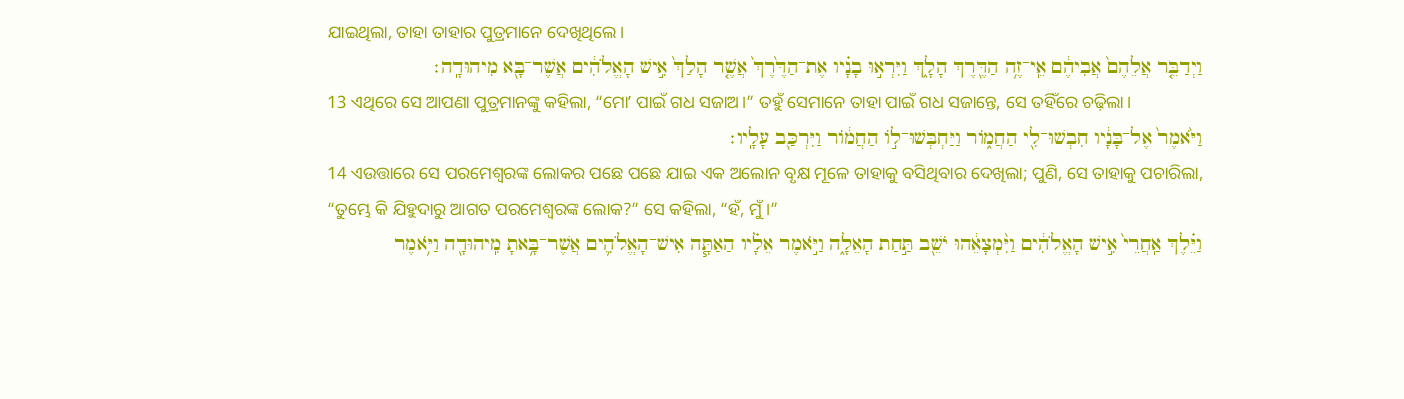ଯାଇଥିଲା, ତାହା ତାହାର ପୁତ୍ରମାନେ ଦେଖିଥିଲେ।
וַיְדַבֵּ֤ר אֲלֵהֶם֙ אֲבִיהֶ֔ם אֵֽי־זֶ֥ה הַדֶּ֖רֶךְ הָלָ֑ךְ וַיִּרְא֣וּ בָנָ֗יו אֶת־הַדֶּ֙רֶךְ֙ אֲשֶׁ֤ר הָלַךְ֙ אִ֣ישׁ הָאֱלֹהִ֔ים אֲשֶׁר־בָּ֖א מִיהוּדָֽה׃
13 ଏଥିରେ ସେ ଆପଣା ପୁତ୍ରମାନଙ୍କୁ କହିଲା, “ମୋʼ ପାଇଁ ଗଧ ସଜାଅ।” ତହୁଁ ସେମାନେ ତାହା ପାଇଁ ଗଧ ସଜାନ୍ତେ, ସେ ତହିଁରେ ଚଢ଼ିଲା।
וַיֹּ֙אמֶר֙ אֶל־בָּנָ֔יו חִבְשׁוּ־לִ֖י הַחֲמ֑וֹר וַיַּחְבְּשׁוּ־ל֣וֹ הַחֲמ֔וֹר וַיִּרְכַּ֖ב עָלָֽיו׃
14 ଏଉତ୍ତାରେ ସେ ପରମେଶ୍ୱରଙ୍କ ଲୋକର ପଛେ ପଛେ ଯାଇ ଏକ ଅଲୋନ ବୃକ୍ଷ ମୂଳେ ତାହାକୁ ବସିଥିବାର ଦେଖିଲା; ପୁଣି, ସେ ତାହାକୁ ପଚାରିଲା, “ତୁମ୍ଭେ କି ଯିହୁଦାରୁ ଆଗତ ପରମେଶ୍ୱରଙ୍କ ଲୋକ?” ସେ କହିଲା, “ହଁ, ମୁଁ।”
וַיֵּ֗לֶךְ אַֽחֲרֵי֙ אִ֣ישׁ הָאֱלֹהִ֔ים וַיִּ֨מְצָאֵ֔הוּ יֹשֵׁ֖ב תַּ֣חַת הָאֵלָ֑ה וַיֹּ֣אמֶר אֵלָ֗יו הַאַתָּ֧ה אִישׁ־הָאֱלֹהִ֛ים אֲשֶׁר־בָּ֥אתָ מִֽיהוּדָ֖ה וַיֹּ֥אמֶר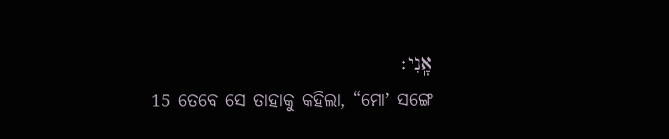אָֽנִי׃
15 ତେବେ ସେ ତାହାକୁ କହିଲା, “ମୋʼ ସଙ୍ଗେ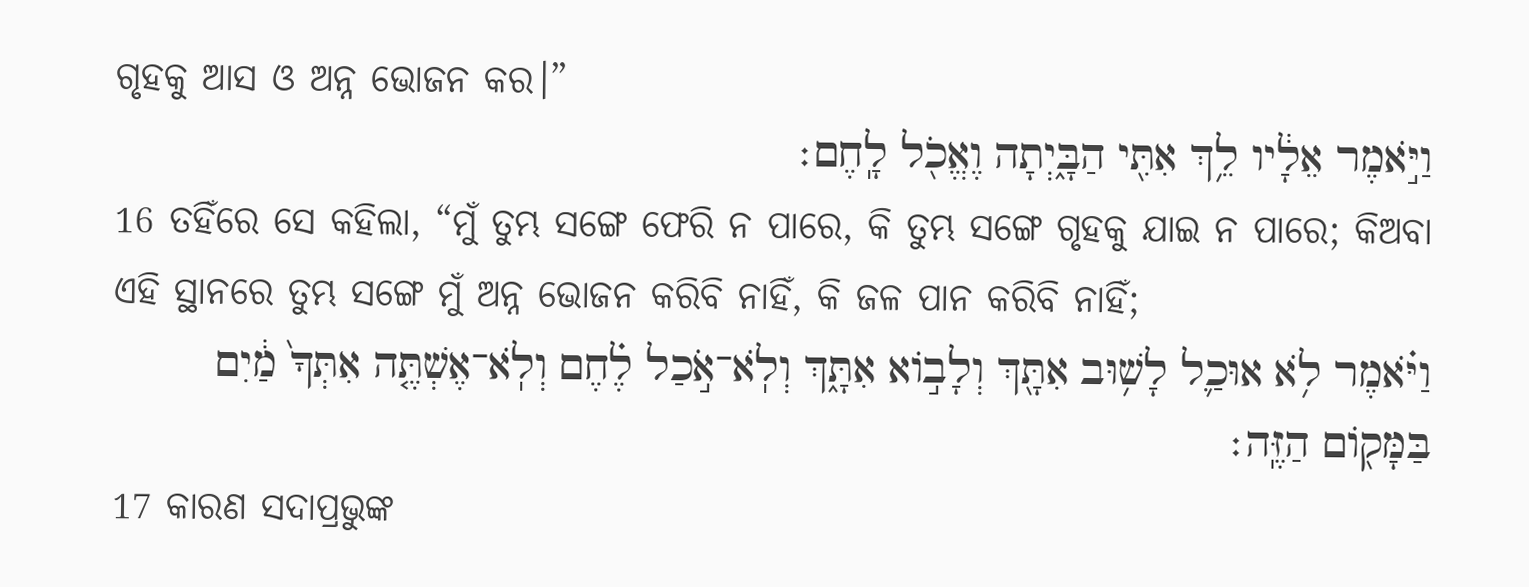ଗୃହକୁ ଆସ ଓ ଅନ୍ନ ଭୋଜନ କର।”
וַיֹּ֣אמֶר אֵלָ֔יו לֵ֥ךְ אִתִּ֖י הַבָּ֑יְתָה וֶאֱכֹ֖ל לָֽחֶם׃
16 ତହିଁରେ ସେ କହିଲା, “ମୁଁ ତୁମ୍ଭ ସଙ୍ଗେ ଫେରି ନ ପାରେ, କି ତୁମ୍ଭ ସଙ୍ଗେ ଗୃହକୁ ଯାଇ ନ ପାରେ; କିଅବା ଏହି ସ୍ଥାନରେ ତୁମ୍ଭ ସଙ୍ଗେ ମୁଁ ଅନ୍ନ ଭୋଜନ କରିବି ନାହିଁ, କି ଜଳ ପାନ କରିବି ନାହିଁ;
וַיֹּ֗אמֶר לֹ֥א אוּכַ֛ל לָשׁ֥וּב אִתָּ֖ךְ וְלָב֣וֹא אִתָּ֑ךְ וְלֹֽא־אֹ֣כַל לֶ֗חֶם וְלֹֽא־אֶשְׁתֶּ֤ה אִתְּךָ֙ מַ֔יִם בַּמָּק֖וֹם הַזֶּֽה׃
17 କାରଣ ସଦାପ୍ରଭୁଙ୍କ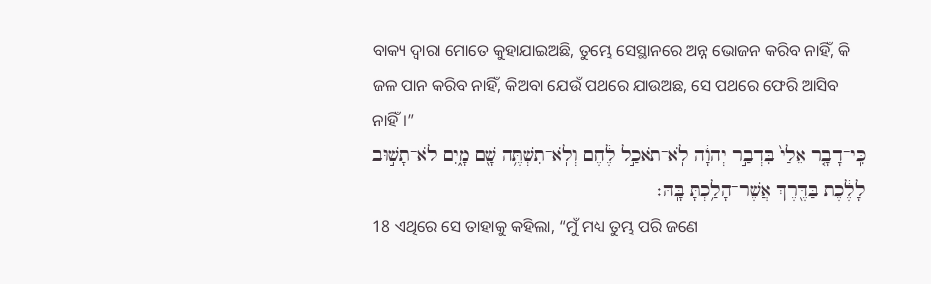ବାକ୍ୟ ଦ୍ୱାରା ମୋତେ କୁହାଯାଇଅଛି, ତୁମ୍ଭେ ସେସ୍ଥାନରେ ଅନ୍ନ ଭୋଜନ କରିବ ନାହିଁ, କି ଜଳ ପାନ କରିବ ନାହିଁ, କିଅବା ଯେଉଁ ପଥରେ ଯାଉଅଛ, ସେ ପଥରେ ଫେରି ଆସିବ ନାହିଁ।”
כִּֽי־דָבָ֤ר אֵלַי֙ בִּדְבַ֣ר יְהוָ֔ה לֹֽא־תֹאכַ֣ל לֶ֔חֶם וְלֹֽא־תִשְׁתֶּ֥ה שָׁ֖ם מָ֑יִם לֹא־תָשׁ֣וּב לָלֶ֔כֶת בַּדֶּ֖רֶךְ אֲשֶׁר־הָלַ֥כְתָּ בָּֽהּ׃
18 ଏଥିରେ ସେ ତାହାକୁ କହିଲା, “ମୁଁ ମଧ୍ୟ ତୁମ୍ଭ ପରି ଜଣେ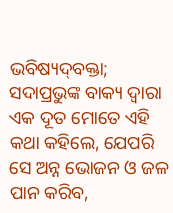ଭବିଷ୍ୟଦ୍‍ବକ୍ତା; ସଦାପ୍ରଭୁଙ୍କ ବାକ୍ୟ ଦ୍ୱାରା ଏକ ଦୂତ ମୋତେ ଏହି କଥା କହିଲେ, ଯେପରି ସେ ଅନ୍ନ ଭୋଜନ ଓ ଜଳ ପାନ କରିବ,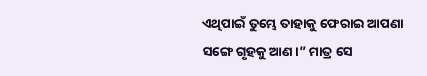ଏଥିପାଇଁ ତୁମ୍ଭେ ତାହାକୁ ଫେରାଇ ଆପଣା ସଙ୍ଗେ ଗୃହକୁ ଆଣ।” ମାତ୍ର ସେ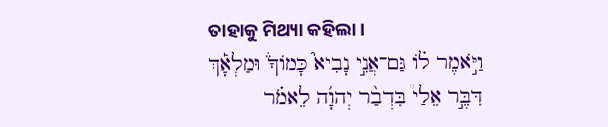ତାହାକୁ ମିଥ୍ୟା କହିଲା।
וַיֹּ֣אמֶר ל֗וֹ גַּם־אֲנִ֣י נָבִיא֮ כָּמוֹךָ֒ וּמַלְאָ֡ךְ דִּבֶּ֣ר אֵלַי֩ בִּדְבַ֨ר יְהוָ֜ה לֵאמֹ֗ר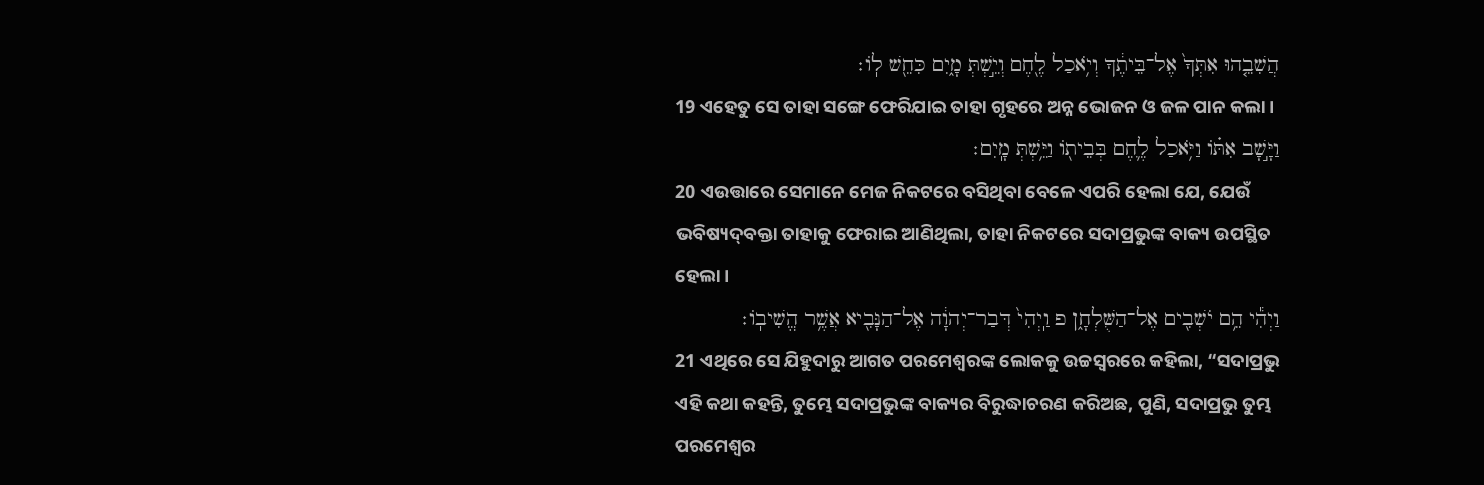הֲשִׁבֵ֤הוּ אִתְּךָ֙ אֶל־בֵּיתֶ֔ךָ וְיֹ֥אכַל לֶ֖חֶם וְיֵ֣שְׁתְּ מָ֑יִם כִּחֵ֖שׁ לֽוֹ׃
19 ଏହେତୁ ସେ ତାହା ସଙ୍ଗେ ଫେରିଯାଇ ତାହା ଗୃହରେ ଅନ୍ନ ଭୋଜନ ଓ ଜଳ ପାନ କଲା।
וַיָּ֣שָׁב אִתּ֗וֹ וַיֹּ֥אכַל לֶ֛חֶם בְּבֵית֖וֹ וַיֵּ֥שְׁתְּ מָֽיִם׃
20 ଏଉତ୍ତାରେ ସେମାନେ ମେଜ ନିକଟରେ ବସିଥିବା ବେଳେ ଏପରି ହେଲା ଯେ, ଯେଉଁ ଭବିଷ୍ୟଦ୍‍ବକ୍ତା ତାହାକୁ ଫେରାଇ ଆଣିଥିଲା, ତାହା ନିକଟରେ ସଦାପ୍ରଭୁଙ୍କ ବାକ୍ୟ ଉପସ୍ଥିତ ହେଲା।
וַיְהִ֕י הֵ֥ם יֹשְׁבִ֖ים אֶל־הַשֻּׁלְחָ֑ן פ וַֽיְהִי֙ דְּבַר־יְהוָ֔ה אֶל־הַנָּבִ֖יא אֲשֶׁ֥ר הֱשִׁיבֽוֹ׃
21 ଏଥିରେ ସେ ଯିହୁଦାରୁ ଆଗତ ପରମେଶ୍ୱରଙ୍କ ଲୋକକୁ ଉଚ୍ଚସ୍ୱରରେ କହିଲା, “ସଦାପ୍ରଭୁ ଏହି କଥା କହନ୍ତି, ତୁମ୍ଭେ ସଦାପ୍ରଭୁଙ୍କ ବାକ୍ୟର ବିରୁଦ୍ଧାଚରଣ କରିଅଛ, ପୁଣି, ସଦାପ୍ରଭୁ ତୁମ୍ଭ ପରମେଶ୍ୱର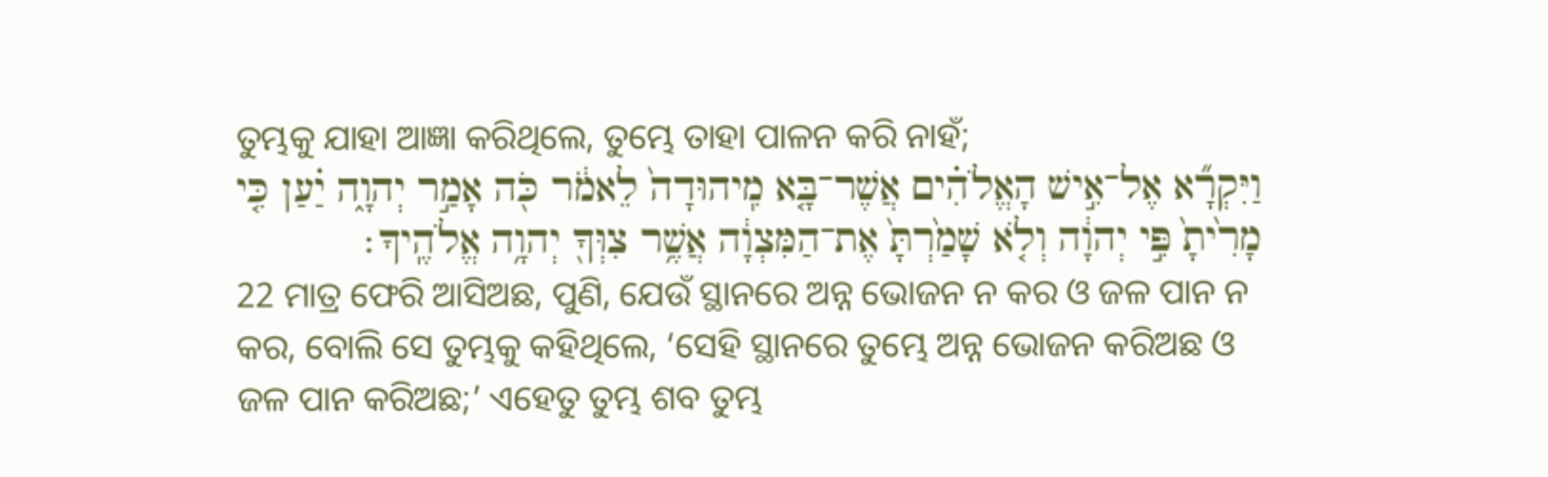ତୁମ୍ଭକୁ ଯାହା ଆଜ୍ଞା କରିଥିଲେ, ତୁମ୍ଭେ ତାହା ପାଳନ କରି ନାହଁ;
וַיִּקְרָ֞א אֶל־אִ֣ישׁ הָאֱלֹהִ֗ים אֲשֶׁר־בָּ֤א מִֽיהוּדָה֙ לֵאמֹ֔ר כֹּ֖ה אָמַ֣ר יְהוָ֑ה יַ֗עַן כִּ֤י מָרִ֙יתָ֙ פִּ֣י יְהוָ֔ה וְלֹ֤א שָׁמַ֙רְתָּ֙ אֶת־הַמִּצְוָ֔ה אֲשֶׁ֥ר צִוְּךָ֖ יְהוָ֥ה אֱלֹהֶֽיךָ׃
22 ମାତ୍ର ଫେରି ଆସିଅଛ, ପୁଣି, ଯେଉଁ ସ୍ଥାନରେ ଅନ୍ନ ଭୋଜନ ନ କର ଓ ଜଳ ପାନ ନ କର, ବୋଲି ସେ ତୁମ୍ଭକୁ କହିଥିଲେ, ‘ସେହି ସ୍ଥାନରେ ତୁମ୍ଭେ ଅନ୍ନ ଭୋଜନ କରିଅଛ ଓ ଜଳ ପାନ କରିଅଛ;’ ଏହେତୁ ତୁମ୍ଭ ଶବ ତୁମ୍ଭ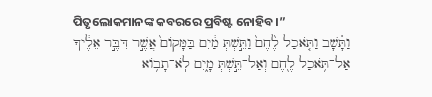ପିତୃଲୋକମାନଙ୍କ କବରରେ ପ୍ରବିଷ୍ଟ ନୋହିବ।”
וַתָּ֗שָׁב וַתֹּ֤אכַל לֶ֙חֶם֙ וַתֵּ֣שְׁתְּ מַ֔יִם בַּמָּקוֹם֙ אֲשֶׁ֣ר דִּבֶּ֣ר אֵלֶ֔יךָ אַל־תֹּ֥אכַל לֶ֖חֶם וְאַל־תֵּ֣שְׁתְּ מָ֑יִם לֹֽא־תָב֥וֹא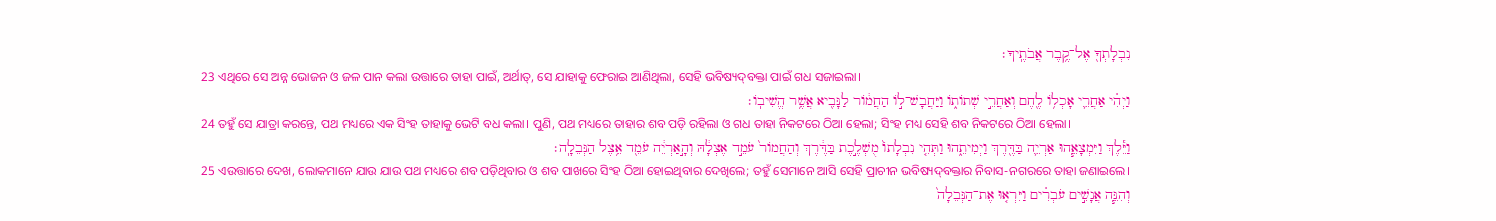נִבְלָתְךָ֖ אֶל־קֶ֥בֶר אֲבֹתֶֽיךָ׃
23 ଏଥିରେ ସେ ଅନ୍ନ ଭୋଜନ ଓ ଜଳ ପାନ କଲା ଉତ୍ତାରେ ତାହା ପାଇଁ, ଅର୍ଥାତ୍‍, ସେ ଯାହାକୁ ଫେରାଇ ଆଣିଥିଲା, ସେହି ଭବିଷ୍ୟଦ୍‍ବକ୍ତା ପାଇଁ ଗଧ ସଜାଇଲା।
וַיְהִ֗י אַחֲרֵ֛י אָכְל֥וֹ לֶ֖חֶם וְאַחֲרֵ֣י שְׁתוֹת֑וֹ וַיַּחֲבָשׁ־ל֣וֹ הַחֲמ֔וֹר לַנָּבִ֖יא אֲשֶׁ֥ר הֱשִׁיבֽוֹ׃
24 ତହୁଁ ସେ ଯାତ୍ରା କରନ୍ତେ, ପଥ ମଧ୍ୟରେ ଏକ ସିଂହ ତାହାକୁ ଭେଟି ବଧ କଲା। ପୁଣି, ପଥ ମଧ୍ୟରେ ତାହାର ଶବ ପଡ଼ି ରହିଲା ଓ ଗଧ ତାହା ନିକଟରେ ଠିଆ ହେଲା; ସିଂହ ମଧ୍ୟ ସେହି ଶବ ନିକଟରେ ଠିଆ ହେଲା।
וַיֵּ֕לֶךְ וַיִּמְצָאֵ֧הוּ אַרְיֵ֛ה בַּדֶּ֖רֶךְ וַיְמִיתֵ֑הוּ וַתְּהִ֤י נִבְלָתוֹ֙ מֻשְׁלֶ֣כֶת בַּדֶּ֔רֶךְ וְהַחֲמוֹר֙ עֹמֵ֣ד אֶצְלָ֔הּ וְהָ֣אַרְיֵ֔ה עֹמֵ֖ד אֵ֥צֶל הַנְּבֵלָֽה׃
25 ଏଉତ୍ତାରେ ଦେଖ, ଲୋକମାନେ ଯାଉ ଯାଉ ପଥ ମଧ୍ୟରେ ଶବ ପଡ଼ିଥିବାର ଓ ଶବ ପାଖରେ ସିଂହ ଠିଆ ହୋଇଥିବାର ଦେଖିଲେ; ତହୁଁ ସେମାନେ ଆସି ସେହି ପ୍ରାଚୀନ ଭବିଷ୍ୟଦ୍‍ବକ୍ତାର ନିବାସ-ନଗରରେ ତାହା ଜଣାଇଲେ।
וְהִנֵּ֧ה אֲנָשִׁ֣ים עֹבְרִ֗ים וַיִּרְא֤וּ אֶת־הַנְּבֵלָה֙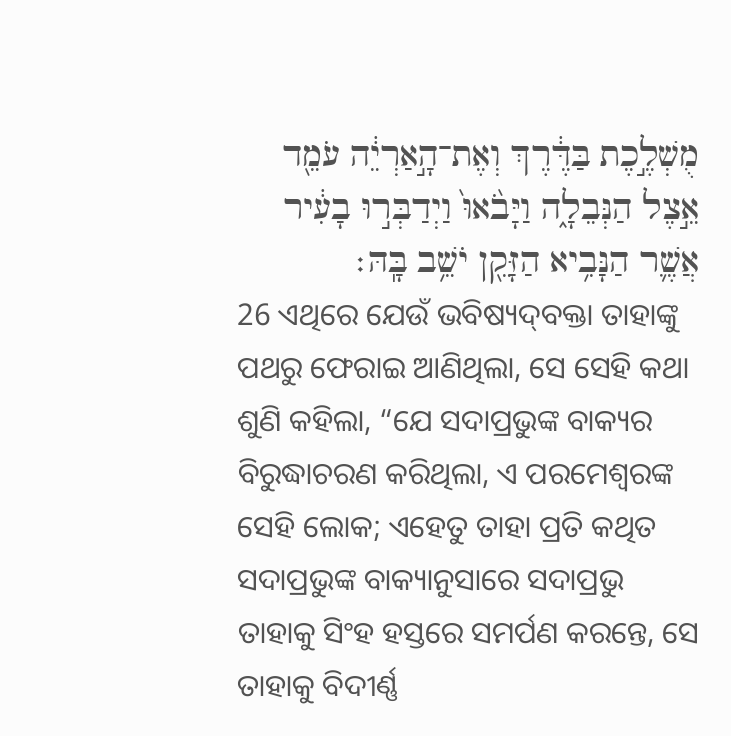מֻשְׁלֶ֣כֶת בַּדֶּ֔רֶךְ וְאֶת־הָ֣אַרְיֵ֔ה עֹמֵ֖ד אֵ֣צֶל הַנְּבֵלָ֑ה וַיָּבֹ֙אוּ֙ וַיְדַבְּר֣וּ בָעִ֔יר אֲשֶׁ֛ר הַנָּבִ֥יא הַזָּקֵ֖ן יֹשֵׁ֥ב בָּֽהּ׃
26 ଏଥିରେ ଯେଉଁ ଭବିଷ୍ୟଦ୍‍ବକ୍ତା ତାହାଙ୍କୁ ପଥରୁ ଫେରାଇ ଆଣିଥିଲା, ସେ ସେହି କଥା ଶୁଣି କହିଲା, “ଯେ ସଦାପ୍ରଭୁଙ୍କ ବାକ୍ୟର ବିରୁଦ୍ଧାଚରଣ କରିଥିଲା, ଏ ପରମେଶ୍ୱରଙ୍କ ସେହି ଲୋକ; ଏହେତୁ ତାହା ପ୍ରତି କଥିତ ସଦାପ୍ରଭୁଙ୍କ ବାକ୍ୟାନୁସାରେ ସଦାପ୍ରଭୁ ତାହାକୁ ସିଂହ ହସ୍ତରେ ସମର୍ପଣ କରନ୍ତେ, ସେ ତାହାକୁ ବିଦୀର୍ଣ୍ଣ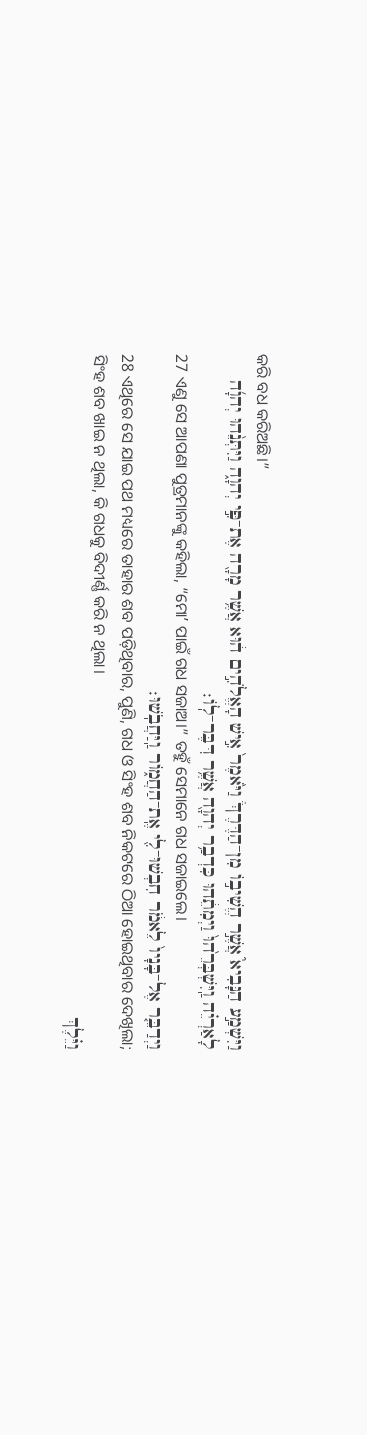କରି ବଧ କରିଅଛି।”
וַיִּשְׁמַ֣ע הַנָּבִיא֮ אֲשֶׁ֣ר הֱשִׁיב֣וֹ מִן־הַדֶּרֶךְ֒ וַיֹּ֙אמֶר֙ אִ֣ישׁ הָאֱלֹהִ֣ים ה֔וּא אֲשֶׁ֥ר מָרָ֖ה אֶת־פִּ֣י יְהוָ֑ה וַיִּתְּנֵ֨הוּ יְהוָ֜ה לָאַרְיֵ֗ה וַֽיִּשְׁבְּרֵ֙הוּ֙ וַיְמִתֵ֔הוּ כִּדְבַ֥ר יְהוָ֖ה אֲשֶׁ֥ר דִּבֶּר־לֽוֹ׃
27 ଏଣୁ ସେ ଆପଣା ପୁତ୍ରମାନଙ୍କୁ କହିଲା, “ମୋʼ ପାଇଁ ଗଧ ସଜାଅ।” ତହୁଁ ସେମାନେ ଗଧ ସଜାଇଲେ।
וַיְדַבֵּ֤ר אֶל־בָּנָיו֙ לֵאמֹ֔ר חִבְשׁוּ־לִ֖י אֶֽת־הַחֲמ֑וֹר וַֽיַּחֲבֹֽשׁוּ׃
28 ଏଥିରେ ସେ ଯାଇ ପଥ ମଧ୍ୟରେ ତାହାର ଶବ ପଡ଼ିଥିବାର, ପୁଣି, ଗଧ ଓ ସିଂହ ଶବ ନିକଟରେ ଠିଆ ହୋଇଥିବାର ଦେଖିଲା; ସିଂହ ଶବ ଖାଇ ନ ଥିଲା, କି ଗଧକୁ ବିଦୀର୍ଣ୍ଣ କରି ନ ଥିଲା।
וַיֵּ֗לֶךְ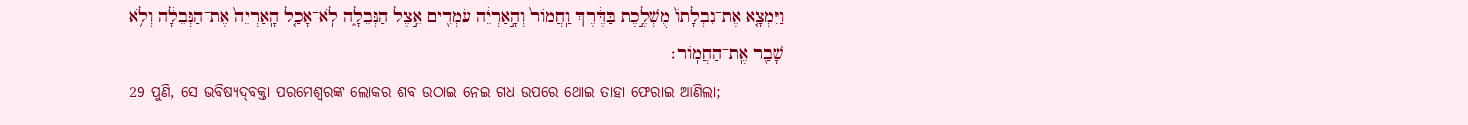וַיִּמְצָ֤א אֶת־נִבְלָתוֹ֙ מֻשְׁלֶ֣כֶת בַּדֶּ֔רֶךְ וַֽחֲמוֹר֙ וְהָ֣אַרְיֵ֔ה עֹמְדִ֖ים אֵ֣צֶל הַנְּבֵלָ֑ה לֹֽא־אָכַ֤ל הָֽאַרְיֵה֙ אֶת־הַנְּבֵלָ֔ה וְלֹ֥א שָׁבַ֖ר אֶֽת־הַחֲמֽוֹר׃
29 ପୁଣି, ସେ ଭବିଷ୍ୟଦ୍‍ବକ୍ତା ପରମେଶ୍ୱରଙ୍କ ଲୋକର ଶବ ଉଠାଇ ନେଇ ଗଧ ଉପରେ ଥୋଇ ତାହା ଫେରାଇ ଆଣିଲା;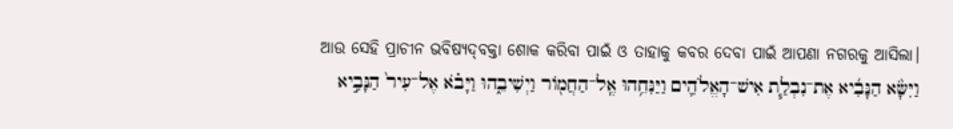ଆଉ ସେହି ପ୍ରାଚୀନ ଭବିଷ୍ୟଦ୍‍ବକ୍ତା ଶୋକ କରିବା ପାଇଁ ଓ ତାହାକୁ କବର ଦେବା ପାଇଁ ଆପଣା ନଗରକୁ ଆସିଲା।
וַיִּשָּׂ֨א הַנָּבִ֜יא אֶת־נִבְלַ֧ת אִישׁ־הָאֱלֹהִ֛ים וַיַּנִּחֵ֥הוּ אֶֽל־הַחֲמ֖וֹר וַיְשִׁיבֵ֑הוּ וַיָּבֹ֗א אֶל־עִיר֙ הַנָּבִ֣יא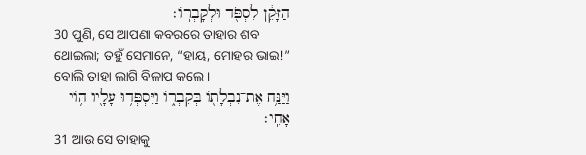הַזָּקֵ֔ן לִסְפֹּ֖ד וּלְקָבְרֽוֹ׃
30 ପୁଣି, ସେ ଆପଣା କବରରେ ତାହାର ଶବ ଥୋଇଲା; ତହୁଁ ସେମାନେ, “ହାୟ, ମୋହର ଭାଇ!” ବୋଲି ତାହା ଲାଗି ବିଳାପ କଲେ।
וַיַּנַּ֥ח אֶת־נִבְלָת֖וֹ בְּקִבְר֑וֹ וַיִּסְפְּד֥וּ עָלָ֖יו ה֥וֹי אָחִֽי׃
31 ଆଉ ସେ ତାହାକୁ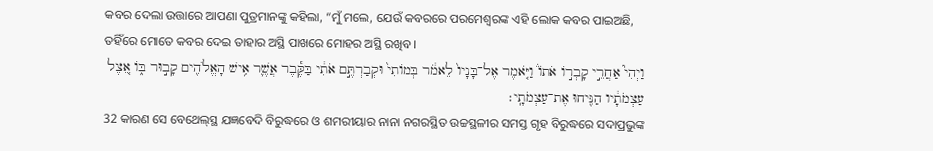କବର ଦେଲା ଉତ୍ତାରେ ଆପଣା ପୁତ୍ରମାନଙ୍କୁ କହିଲା, “ମୁଁ ମଲେ, ଯେଉଁ କବରରେ ପରମେଶ୍ୱରଙ୍କ ଏହି ଲୋକ କବର ପାଇଅଛି, ତହିଁରେ ମୋତେ କବର ଦେଇ ତାହାର ଅସ୍ଥି ପାଖରେ ମୋହର ଅସ୍ଥି ରଖିବ।
וַיְהִי֮ אַחֲרֵ֣י קָבְר֣וֹ אֹתוֹ֒ וַיֹּ֤אמֶר אֶל־בָּנָיו֙ לֵאמֹ֔ר בְּמוֹתִי֙ וּקְבַרְתֶּ֣ם אֹתִ֔י בַּקֶּ֕בֶר אֲשֶׁ֛ר אִ֥ישׁ הָאֱלֹהִ֖ים קָב֣וּר בּ֑וֹ אֵ֚צֶל עַצְמֹתָ֔יו הַנִּ֖יחוּ אֶת־עַצְמֹתָֽי׃
32 କାରଣ ସେ ବେଥେଲ୍‍ସ୍ଥ ଯଜ୍ଞବେଦି ବିରୁଦ୍ଧରେ ଓ ଶମରୀୟାର ନାନା ନଗରସ୍ଥିତ ଉଚ୍ଚସ୍ଥଳୀର ସମସ୍ତ ଗୃହ ବିରୁଦ୍ଧରେ ସଦାପ୍ରଭୁଙ୍କ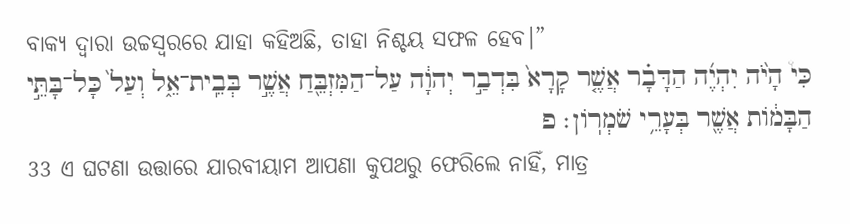ବାକ୍ୟ ଦ୍ୱାରା ଉଚ୍ଚସ୍ୱରରେ ଯାହା କହିଅଛି, ତାହା ନିଶ୍ଚୟ ସଫଳ ହେବ।”
כִּי֩ הָיֹ֨ה יִהְיֶ֜ה הַדָּבָ֗ר אֲשֶׁ֤ר קָרָא֙ בִּדְבַ֣ר יְהוָ֔ה עַל־הַמִּזְבֵּ֖חַ אֲשֶׁ֣ר בְּבֵֽית־אֵ֑ל וְעַל֙ כָּל־בָּתֵּ֣י הַבָּמ֔וֹת אֲשֶׁ֖ר בְּעָרֵ֥י שֹׁמְרֽוֹן׃ פ
33 ଏ ଘଟଣା ଉତ୍ତାରେ ଯାରବୀୟାମ ଆପଣା କୁପଥରୁ ଫେରିଲେ ନାହିଁ, ମାତ୍ର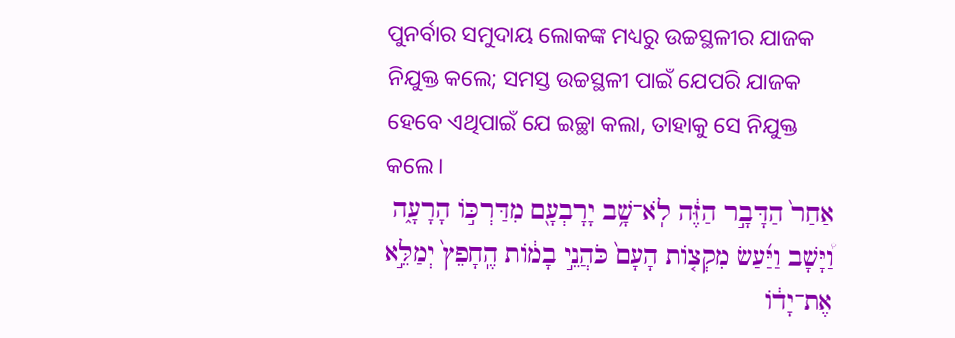ପୁନର୍ବାର ସମୁଦାୟ ଲୋକଙ୍କ ମଧ୍ୟରୁ ଉଚ୍ଚସ୍ଥଳୀର ଯାଜକ ନିଯୁକ୍ତ କଲେ; ସମସ୍ତ ଉଚ୍ଚସ୍ଥଳୀ ପାଇଁ ଯେପରି ଯାଜକ ହେବେ ଏଥିପାଇଁ ଯେ ଇଚ୍ଛା କଲା, ତାହାକୁ ସେ ନିଯୁକ୍ତ କଲେ।
אַחַר֙ הַדָּבָ֣ר הַזֶּ֔ה לֹֽא־שָׁ֥ב יָרָבְעָ֖ם מִדַּרְכּ֣וֹ הָרָעָ֑ה וַ֠יָּשָׁב וַיַּ֜עַשׂ מִקְצ֤וֹת הָעָם֙ כֹּהֲנֵ֣י בָמ֔וֹת הֶֽחָפֵץ֙ יְמַלֵּ֣א אֶת־יָד֔וֹ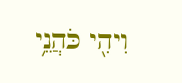וִיהִ֖י כֹּהֲנֵ֥י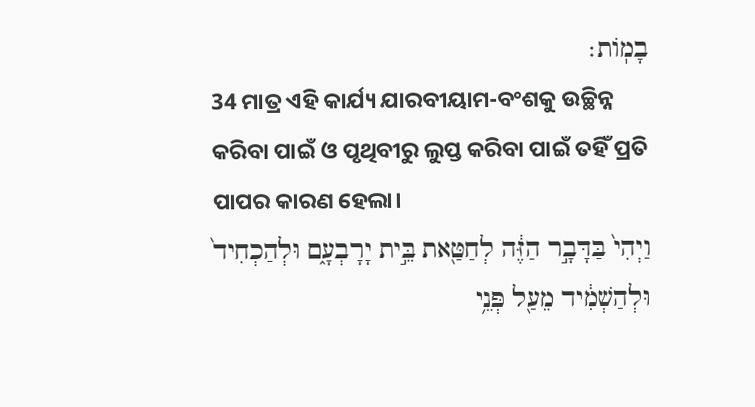בָמֽוֹת׃
34 ମାତ୍ର ଏହି କାର୍ଯ୍ୟ ଯାରବୀୟାମ-ବଂଶକୁ ଉଚ୍ଛିନ୍ନ କରିବା ପାଇଁ ଓ ପୃଥିବୀରୁ ଲୁପ୍ତ କରିବା ପାଇଁ ତହିଁ ପ୍ରତି ପାପର କାରଣ ହେଲା।
וַיְהִי֙ בַּדָּבָ֣ר הַזֶּ֔ה לְחַטַּ֖את בֵּ֣ית יָרָבְעָ֑ם וּלְהַכְחִיד֙ וּלְהַשְׁמִ֔יד מֵעַ֖ל פְּנֵ֥י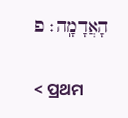הָאֲדָמָֽה׃ פ

< ପ୍ରଥମ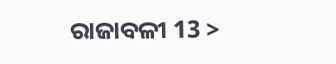ରାଜାବଳୀ 13 >